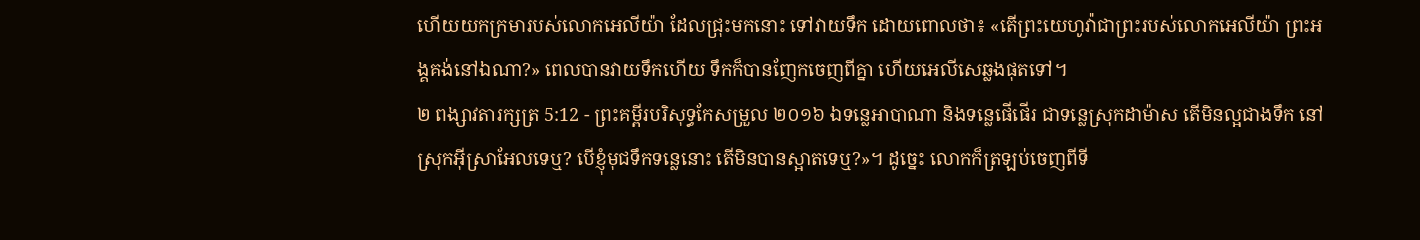ហើយយកក្រមារបស់លោកអេលីយ៉ា ដែលជ្រុះមកនោះ ទៅវាយទឹក ដោយពោលថា៖ «តើព្រះយេហូវ៉ាជាព្រះរបស់លោកអេលីយ៉ា ព្រះអង្គគង់នៅឯណា?» ពេលបានវាយទឹកហើយ ទឹកក៏បានញែកចេញពីគ្នា ហើយអេលីសេឆ្លងផុតទៅ។
២ ពង្សាវតារក្សត្រ 5:12 - ព្រះគម្ពីរបរិសុទ្ធកែសម្រួល ២០១៦ ឯទន្លេអាបាណា និងទន្លេផើផើរ ជាទន្លេស្រុកដាម៉ាស តើមិនល្អជាងទឹក នៅស្រុកអ៊ីស្រាអែលទេឬ? បើខ្ញុំមុជទឹកទន្លេនោះ តើមិនបានស្អាតទេឬ?»។ ដូច្នេះ លោកក៏ត្រឡប់ចេញពីទី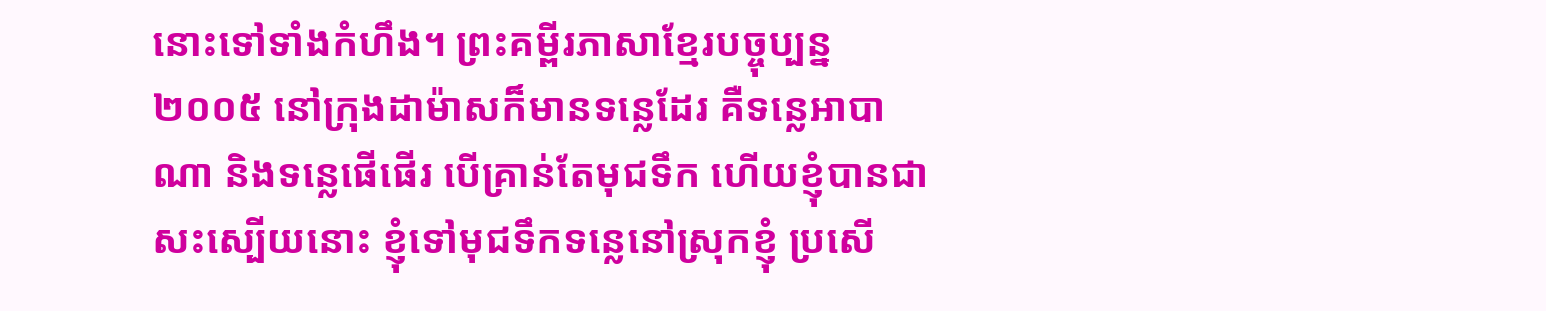នោះទៅទាំងកំហឹង។ ព្រះគម្ពីរភាសាខ្មែរបច្ចុប្បន្ន ២០០៥ នៅក្រុងដាម៉ាសក៏មានទន្លេដែរ គឺទន្លេអាបាណា និងទន្លេផើផើរ បើគ្រាន់តែមុជទឹក ហើយខ្ញុំបានជាសះស្បើយនោះ ខ្ញុំទៅមុជទឹកទន្លេនៅស្រុកខ្ញុំ ប្រសើ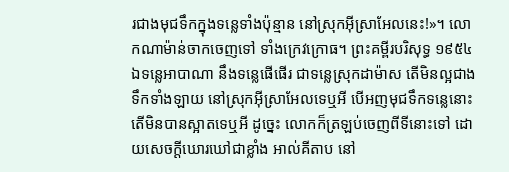រជាងមុជទឹកក្នុងទន្លេទាំងប៉ុន្មាន នៅស្រុកអ៊ីស្រាអែលនេះ!»។ លោកណាម៉ាន់ចាកចេញទៅ ទាំងក្រេវក្រោធ។ ព្រះគម្ពីរបរិសុទ្ធ ១៩៥៤ ឯទន្លេអាបាណា នឹងទន្លេផើផើរ ជាទន្លេស្រុកដាម៉ាស តើមិនល្អជាងទឹកទាំងឡាយ នៅស្រុកអ៊ីស្រាអែលទេឬអី បើអញមុជទឹកទន្លេនោះ តើមិនបានស្អាតទេឬអី ដូច្នេះ លោកក៏ត្រឡប់ចេញពីទីនោះទៅ ដោយសេចក្ដីឃោរឃៅជាខ្លាំង អាល់គីតាប នៅ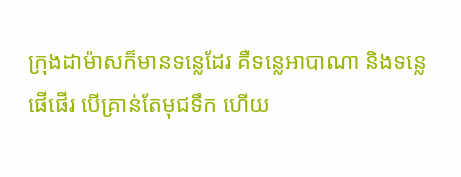ក្រុងដាម៉ាសក៏មានទន្លេដែរ គឺទន្លេអាបាណា និងទន្លេផើផើរ បើគ្រាន់តែមុជទឹក ហើយ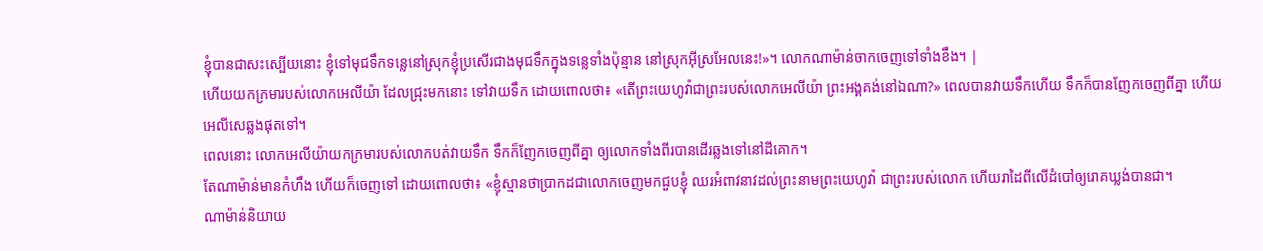ខ្ញុំបានជាសះស្បើយនោះ ខ្ញុំទៅមុជទឹកទន្លេនៅស្រុកខ្ញុំប្រសើរជាងមុជទឹកក្នុងទន្លេទាំងប៉ុន្មាន នៅស្រុកអ៊ីស្រអែលនេះ!»។ លោកណាម៉ាន់ចាកចេញទៅទាំងខឹង។ |
ហើយយកក្រមារបស់លោកអេលីយ៉ា ដែលជ្រុះមកនោះ ទៅវាយទឹក ដោយពោលថា៖ «តើព្រះយេហូវ៉ាជាព្រះរបស់លោកអេលីយ៉ា ព្រះអង្គគង់នៅឯណា?» ពេលបានវាយទឹកហើយ ទឹកក៏បានញែកចេញពីគ្នា ហើយអេលីសេឆ្លងផុតទៅ។
ពេលនោះ លោកអេលីយ៉ាយកក្រមារបស់លោកបត់វាយទឹក ទឹកក៏ញែកចេញពីគ្នា ឲ្យលោកទាំងពីរបានដើរឆ្លងទៅនៅដីគោក។
តែណាម៉ាន់មានកំហឹង ហើយក៏ចេញទៅ ដោយពោលថា៖ «ខ្ញុំស្មានថាប្រាកដជាលោកចេញមកជួបខ្ញុំ ឈរអំពាវនាវដល់ព្រះនាមព្រះយេហូវ៉ា ជាព្រះរបស់លោក ហើយរាដៃពីលើដំបៅឲ្យរោគឃ្លង់បានជា។
ណាម៉ាន់និយាយ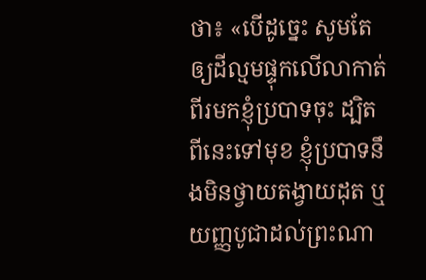ថា៖ «បើដូច្នេះ សូមតែឲ្យដីល្មមផ្ទុកលើលាកាត់ពីរមកខ្ញុំប្របាទចុះ ដ្បិតពីនេះទៅមុខ ខ្ញុំប្របាទនឹងមិនថ្វាយតង្វាយដុត ឬយញ្ញបូជាដល់ព្រះណា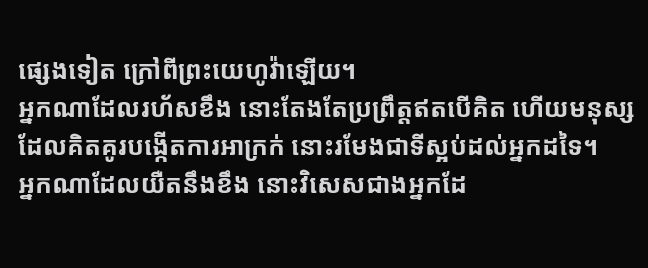ផ្សេងទៀត ក្រៅពីព្រះយេហូវ៉ាឡើយ។
អ្នកណាដែលរហ័សខឹង នោះតែងតែប្រព្រឹត្តឥតបើគិត ហើយមនុស្សដែលគិតគូរបង្កើតការអាក្រក់ នោះរមែងជាទីស្អប់ដល់អ្នកដទៃ។
អ្នកណាដែលយឺតនឹងខឹង នោះវិសេសជាងអ្នកដែ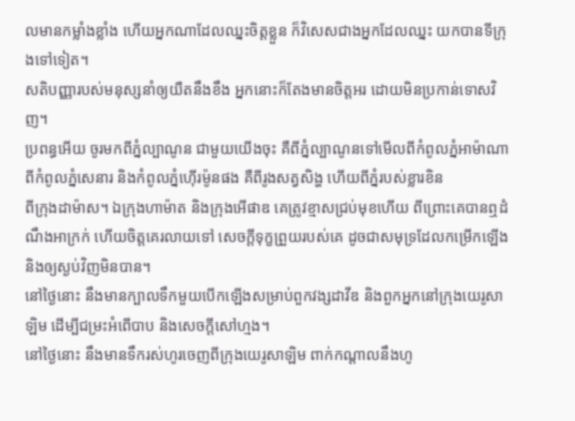លមានកម្លាំងខ្លាំង ហើយអ្នកណាដែលឈ្នះចិត្តខ្លួន ក៏វិសេសជាងអ្នកដែលឈ្នះ យកបានទីក្រុងទៅទៀត។
សតិបញ្ញារបស់មនុស្សនាំឲ្យយឺតនឹងខឹង អ្នកនោះក៏តែងមានចិត្តអរ ដោយមិនប្រកាន់ទោសវិញ។
ប្រពន្ធអើយ ចូរមកពីភ្នំល្បាណូន ជាមួយយើងចុះ គឺពីភ្នំល្បាណូនទៅមើលពីកំពូលភ្នំអាម៉ាណា ពីកំពូលភ្នំសេនារ និងកំពូលភ្នំហ៊ើរម៉ូនផង គឺពីរូងសត្វសិង្ហ ហើយពីភ្នំរបស់ខ្លារខិន
ពីក្រុងដាម៉ាស។ ឯក្រុងហាម៉ាត និងក្រុងអើផាឌ គេត្រូវខ្មាសជ្រប់មុខហើយ ពីព្រោះគេបានឮដំណឹងអាក្រក់ ហើយចិត្តគេរលាយទៅ សេចក្ដីទុក្ខព្រួយរបស់គេ ដូចជាសមុទ្រដែលកម្រើកឡើង និងឲ្យស្ងប់វិញមិនបាន។
នៅថ្ងៃនោះ នឹងមានក្បាលទឹកមួយបើកឡើងសម្រាប់ពួកវង្សដាវីឌ និងពួកអ្នកនៅក្រុងយេរូសាឡិម ដើម្បីជម្រះអំពើបាប និងសេចក្ដីសៅហ្មង។
នៅថ្ងៃនោះ នឹងមានទឹករស់ហូរចេញពីក្រុងយេរូសាឡិម ពាក់កណ្ដាលនឹងហូ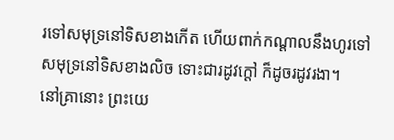រទៅសមុទ្រនៅទិសខាងកើត ហើយពាក់កណ្ដាលនឹងហូរទៅសមុទ្រនៅទិសខាងលិច ទោះជារដូវក្តៅ ក៏ដូចរដូវរងា។
នៅគ្រានោះ ព្រះយេ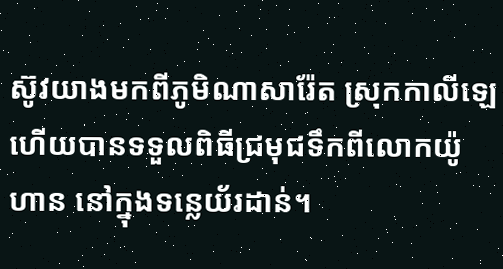ស៊ូវយាងមកពីភូមិណាសារ៉ែត ស្រុកកាលីឡេ ហើយបានទទួលពិធីជ្រមុជទឹកពីលោកយ៉ូហាន នៅក្នុងទន្លេយ័រដាន់។